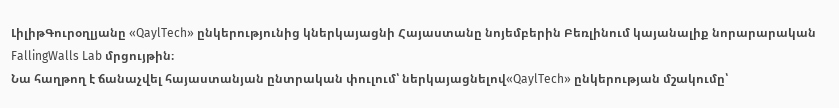ԼիլիթԳուրօղլյանը «QaylTech» ընկերությունից կներկայացնի Հայաստանը նոյեմբերին Բեռլինում կայանալիք նորարարական FallingWalls Lab մրցույթին։
Նա հաղթող է ճանաչվել հայաստանյան ընտրական փուլում՝ ներկայացնելով«QaylTech» ընկերության մշակումը՝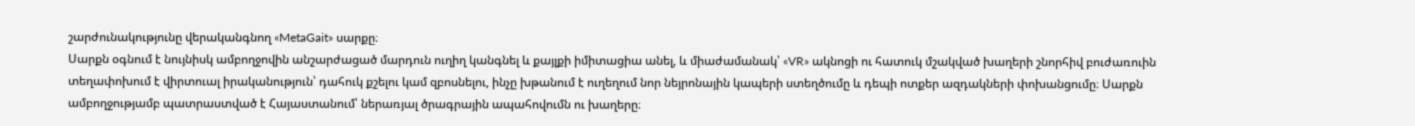շարժունակությունը վերականգնող «MetaGait» սարքը։
Սարքն օգնում է նույնիսկ ամբողջովին անշարժացած մարդուն ուղիղ կանգնել և քայլքի իմիտացիա անել, և միաժամանակ՝ «VR» ակնոցի ու հատուկ մշակված խաղերի շնորհիվ բուժառուին տեղափոխում է վիրտուալ իրականություն՝ դահուկ քշելու կամ զբոսնելու, ինչը խթանում է ուղեղում նոր նեյրոնային կապերի ստեղծումը և դեպի ոտքեր ազդակների փոխանցումը։ Սարքն ամբողջությամբ պատրաստված է Հայաստանում՝ ներառյալ ծրագրային ապահովումն ու խաղերը։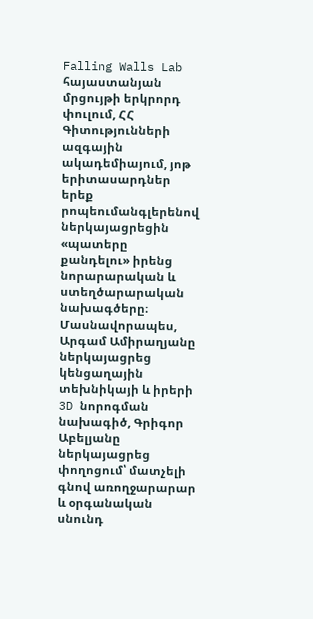Falling Walls Lab հայաստանյան մրցույթի երկրորդ փուլում, ՀՀ Գիտությունների ազգային ակադեմիայում, յոթ երիտասարդներ երեք րոպեումանգլերենով ներկայացրեցին «պատերը քանդելու» իրենց նորարարական և ստեղծարարական նախագծերը։ Մասնավորապես, Արգամ Ամիրաղյանը ներկայացրեց կենցաղային տեխնիկայի և իրերի 3D նորոգման նախագիծ, Գրիգոր Աբելյանը ներկայացրեց փողոցում՝ մատչելի գնով առողջարարար և օրգանական սնունդ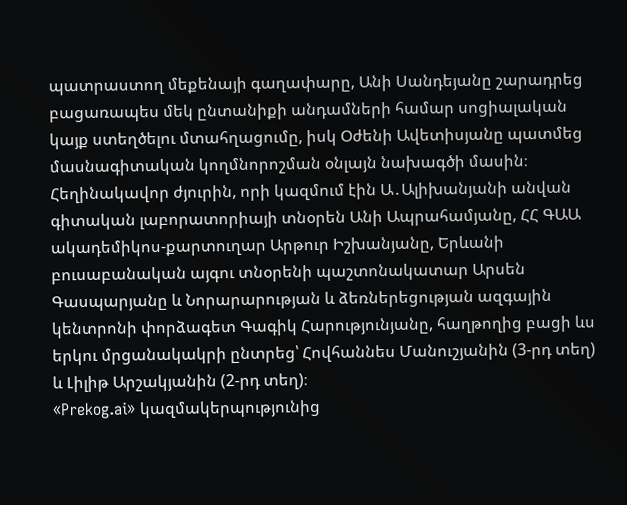պատրաստող մեքենայի գաղափարը, Անի Սանդեյանը շարադրեց բացառապես մեկ ընտանիքի անդամների համար սոցիալական կայք ստեղծելու մտահղացումը, իսկ Օժենի Ավետիսյանը պատմեց մասնագիտական կողմնորոշման օնլայն նախագծի մասին։
Հեղինակավոր ժյուրին, որի կազմում էին Ա․Ալիխանյանի անվան գիտական լաբորատորիայի տնօրեն Անի Ապրահամյանը, ՀՀ ԳԱԱ ակադեմիկոս-քարտուղար Արթուր Իշխանյանը, Երևանի բուսաբանական այգու տնօրենի պաշտոնակատար Արսեն Գասպարյանը և Նորարարության և ձեռներեցության ազգային կենտրոնի փորձագետ Գագիկ Հարությունյանը, հաղթողից բացի ևս երկու մրցանակակրի ընտրեց՝ Հովհաննես Մանուշյանին (3-րդ տեղ) և Լիլիթ Արշակյանին (2-րդ տեղ)։
«Prekog.ai» կազմակերպությունից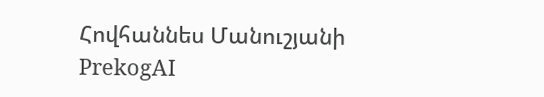Հովհաննես Մանուշյանի PrekogAI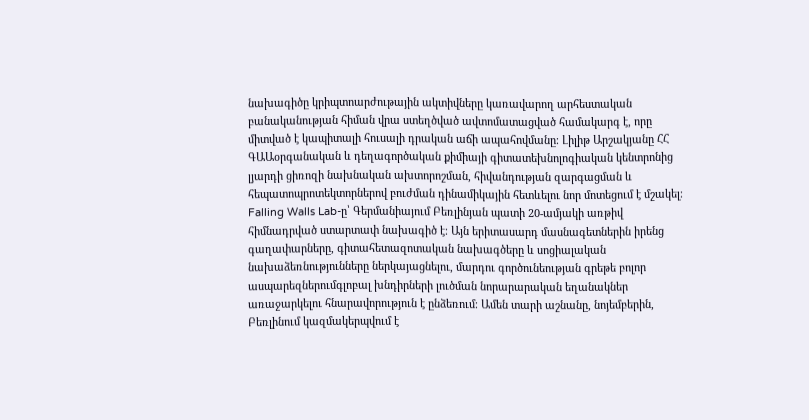նախագիծը կրիպտոարժութային ակտիվները կառավարող արհեստական բանականության հիման վրա ստեղծված ավտոմատացված համակարգ է, որը միտված է կապիտալի հուսալի դրական աճի ապահովմանը։ Լիլիթ Արշակյանը ՀՀ ԳԱԱօրգանական և դեղագործական քիմիայի գիտատեխնոլոգիական կենտրոնից լյարդի ցիռոզի նախնական ախտորոշման, հիվանդության զարգացման և հեպատոպրոտեկտորներով բուժման դինամիկային հետևելու նոր մոտեցում է մշակել։
Falling Walls Lab-ը՝ Գերմանիայում Բեռլինյան պատի 20-ամյակի առթիվ հիմնադրված ստարտափ նախագիծ է։ Այն երիտասարդ մասնագետներին իրենց գաղափարները, գիտահետազոտական նախագծերը և սոցիալական նախաձեռնությունները ներկայացնելու, մարդու գործունեության գրեթե բոլոր ասպարեզներումգլոբալ խնդիրների լուծման նորարարական եղանակներ առաջարկելու հնարավորություն է ընձեռում։ Ամեն տարի աշնանը, նոյեմբերին, Բեռլինում կազմակերպվում է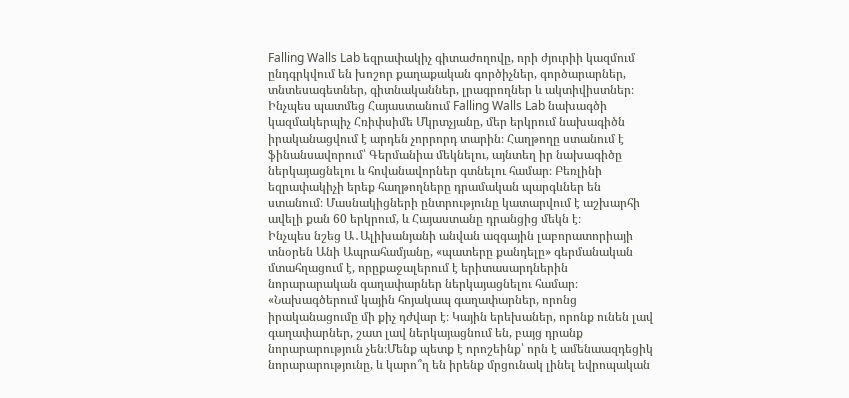Falling Walls Lab եզրափակիչ գիտաժողովը, որի ժյուրիի կազմում ընդգրկվում են խոշոր քաղաքական գործիչներ, գործարարներ, տնտեսագետներ, գիտնականներ, լրագրողներ և ակտիվիստներ։
Ինչպես պատմեց Հայաստանում Falling Walls Lab նախագծի կազմակերպիչ Հռիփսիմե Մկրտչյանը, մեր երկրում նախագիծն իրականացվում է արդեն չորրորդ տարին։ Հաղթողը ստանում է ֆինանսավորում՝ Գերմանիա մեկնելու, այնտեղ իր նախագիծը ներկայացնելու և հովանավորներ գտնելու համար։ Բեռլինի եզրափակիչի երեք հաղթողները դրամական պարգևներ են ստանում։ Մասնակիցների ընտրությունը կատարվում է աշխարհի ավելի քան 60 երկրում, և Հայաստանը դրանցից մեկն է։
Ինչպես նշեց Ա․Ալիխանյանի անվան ազգային լաբորատորիայի տնօրեն Անի Ապրահամյանը, «պատերը քանդելը» գերմանական մտահղացում է, որըքաջալերում է երիտասարդներին նորարարական գաղափարներ ներկայացնելու համար։ «Նախագծերում կային հոյակապ գաղափարներ, որոնց իրականացումը մի քիչ դժվար է։ Կային երեխաներ, որոնք ունեն լավ գաղափարներ, շատ լավ ներկայացնում են, բայց դրանք նորարարություն չեն։Մենք պետք է որոշեինք՝ որն է ամենաազդեցիկ նորարարությունը, և կարո՞ղ են իրենք մրցունակ լինել եվրոպական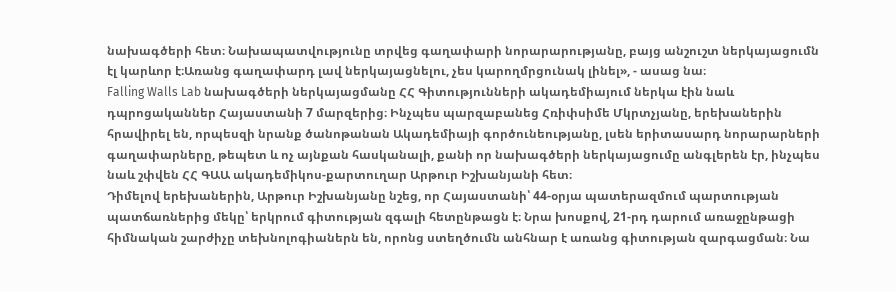նախագծերի հետ։ Նախապատվությունը տրվեց գաղափարի նորարարությանը, բայց անշուշտ ներկայացումն էլ կարևոր է։Առանց գաղափարդ լավ ներկայացնելու, չես կարողմրցունակ լինել», - ասաց նա։
Falling Walls Lab նախագծերի ներկայացմանը ՀՀ Գիտությունների ակադեմիայում ներկա էին նաև դպրոցականներ Հայաստանի 7 մարզերից։ Ինչպես պարզաբանեց Հռիփսիմե Մկրտչյանը, երեխաներին հրավիրել են, որպեսզի նրանք ծանոթանան Ակադեմիայի գործունեությանը, լսեն երիտասարդ նորարարների գաղափարները, թեպետ և ոչ այնքան հասկանալի, քանի որ նախագծերի ներկայացումը անգլերեն էր, ինչպես նաև շփվեն ՀՀ ԳԱԱ ակադեմիկոս-քարտուղար Արթուր Իշխանյանի հետ։
Դիմելով երեխաներին, Արթուր Իշխանյանը նշեց, որ Հայաստանի՝ 44-օրյա պատերազմում պարտության պատճառներից մեկը՝ երկրում գիտության զգալի հետընթացն է։ Նրա խոսքով, 21-րդ դարում առաջընթացի հիմնական շարժիչը տեխնոլոգիաներն են, որոնց ստեղծումն անհնար է առանց գիտության զարգացման։ Նա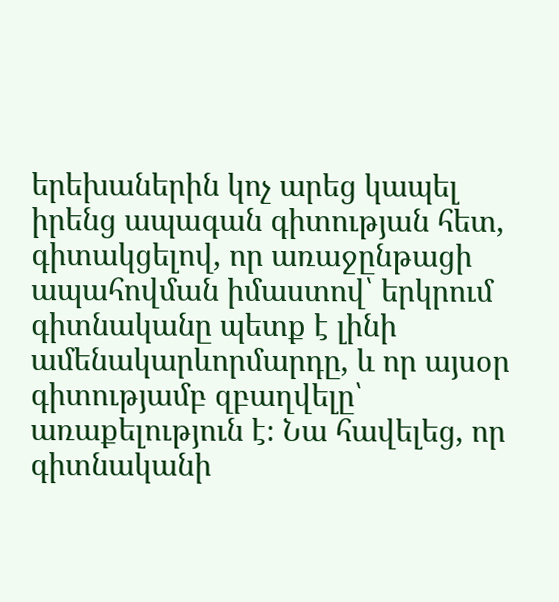երեխաներին կոչ արեց կապել իրենց ապագան գիտության հետ, գիտակցելով, որ առաջընթացի ապահովման իմաստով՝ երկրում գիտնականը պետք է լինի ամենակարևորմարդը, և որ այսօր գիտությամբ զբաղվելը՝ առաքելություն է։ Նա հավելեց, որ գիտնականի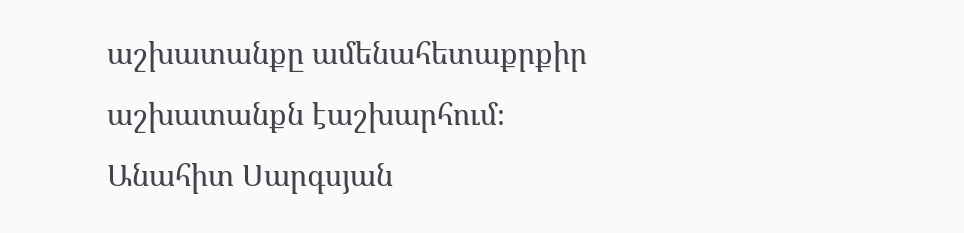աշխատանքը ամենահետաքրքիր աշխատանքն էաշխարհում։
Անահիտ Սարգսյան